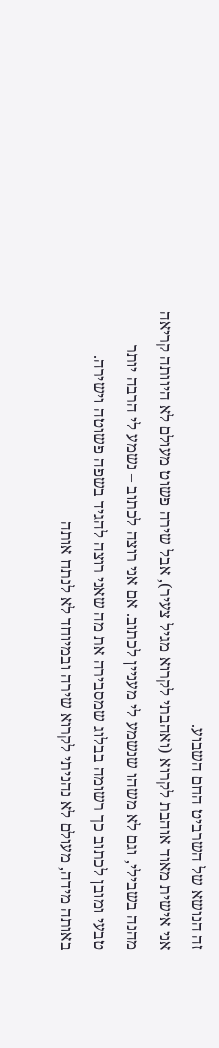זה הנושא של השרביט החם השבוע.
אני אישית מאוד אוהבת לקרוא (ואהבתי לקרוא מגיל צעיר), אבל שירה פשוט מעולם לא היוותה קריאה מהנה בשבילי, וגם לא משהו שנשמע לי מעניין לכתוב. אם אני רוצה לכתוב – נשמע לי הרבה יותר טבעי ומובן לכתוב כך רשומה בבלוג שמסבירה את מה שאני רוצה להגיד בשפה פשוטה וישירה.
באותה מידה, מעולם לא נהניתי לקרוא שירה ובמיוחד לא לנתח אותה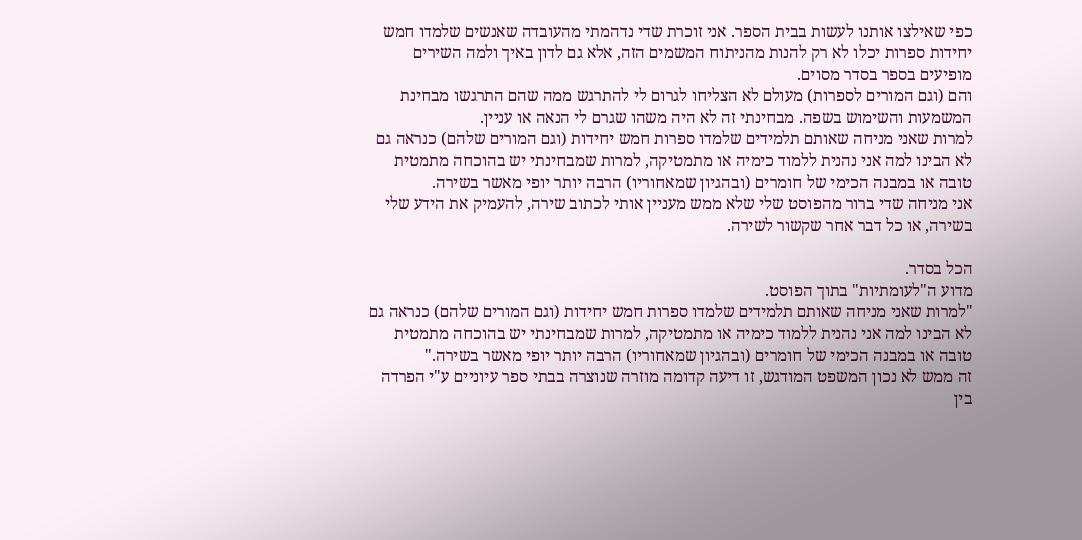כפי שאילצו אותנו לעשות בבית הספר. אני זוכרת שדי נדהמתי מהעובדה שאנשים שלמדו חמש יחידות ספרות יכלו לא רק להנות מהניתוח המשמים הזה, אלא גם לדון באיך ולמה השירים מופיעים בספר בסדר מסוים.
והם (וגם המורים לספרות) מעולם לא הצליחו לגרום לי להתרגש ממה שהם התרגשו מבחינת המשמעות והשימוש בשפה. מבחינתי זה לא היה משהו שגרם לי הנאה או עניין.
למרות שאני מניחה שאותם תלמידים שלמדו ספרות חמש יחידות (וגם המורים שלהם) כנראה גם לא הבינו למה אני נהנית ללמוד כימיה או מתמטיקה, למרות שמבחינתי יש בהוכחה מתמטית טובה או במבנה הכימי של חומרים (ובהגיון שמאחוריו) הרבה יותר יופי מאשר בשירה.
אני מניחה שדי ברור מהפוסט שלי שלא ממש מעניין אותי לכתוב שירה, להעמיק את הידע שלי בשירה, או כל דבר אחר שקשור לשירה.

הכל בסדר.
מדוע ה"לעומתיות" בתוך הפוסט.
"למרות שאני מניחה שאותם תלמידים שלמדו ספרות חמש יחידות (וגם המורים שלהם) כנראה גם לא הבינו למה אני נהנית ללמוד כימיה או מתמטיקה, למרות שמבחינתי יש בהוכחה מתמטית טובה או במבנה הכימי של חומרים (ובהגיון שמאחוריו) הרבה יותר יופי מאשר בשירה."
זה ממש לא נכון המשפט המודגש, זו דיעה קדומה מוזרה שנוצרה בבתי ספר עיוניים ע"י הפרדה בין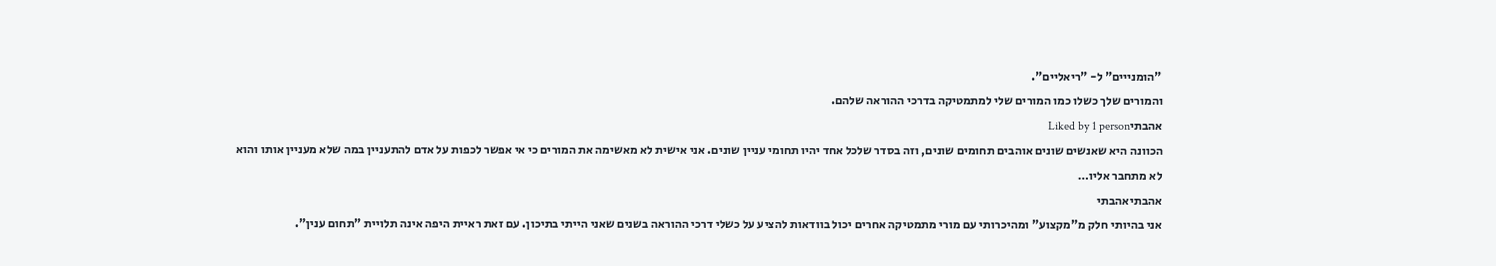"הומנייים" ל- "ריאליים".
והמורים שלך כשלו כמו המורים שלי למתמטיקה בדרכי ההוראה שלהם.
אהבתיLiked by 1 person
הכוונה היא שאנשים שונים אוהבים תחומים שונים, וזה בסדר שלכל אחד יהיו תחומי עניין שונים. אני אישית לא מאשימה את המורים כי אי אפשר לכפות על אדם להתעניין במה שלא מעניין אותו והוא לא מתחבר אליו…
אהבתיאהבתי
אני בהיותי חלק מ"מקצוע" ומהיכרותי עם מורי מתמטיקה אחרים יכול בוודאות להציע על כשלי דרכי ההוראה בשנים שאני הייתי בתיכון. עם זאת ראיית היפה אינה תלויית "תחום ענין".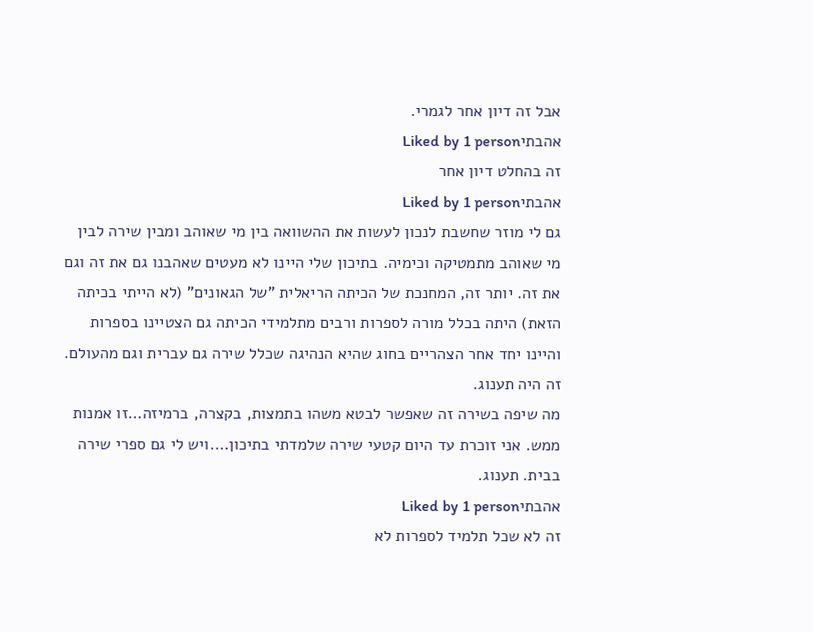אבל זה דיון אחר לגמרי.
אהבתיLiked by 1 person
זה בהחלט דיון אחר
אהבתיLiked by 1 person
גם לי מוזר שחשבת לנכון לעשות את ההשוואה בין מי שאוהב ומבין שירה לבין מי שאוהב מתמטיקה וכימיה. בתיכון שלי היינו לא מעטים שאהבנו גם את זה וגם את זה. יותר זה, המחנכת של הכיתה הריאלית "של הגאונים" (לא הייתי בכיתה הזאת) היתה בכלל מורה לספרות ורבים מתלמידי הכיתה גם הצטיינו בספרות והיינו יחד אחר הצהריים בחוג שהיא הנהיגה שכלל שירה גם עברית וגם מהעולם. זה היה תענוג.
מה שיפה בשירה זה שאפשר לבטא משהו בתמצות, בקצרה, ברמיזה…זו אמנות ממש. אני זוכרת עד היום קטעי שירה שלמדתי בתיכון….ויש לי גם ספרי שירה בבית. תענוג.
אהבתיLiked by 1 person
זה לא שכל תלמיד לספרות לא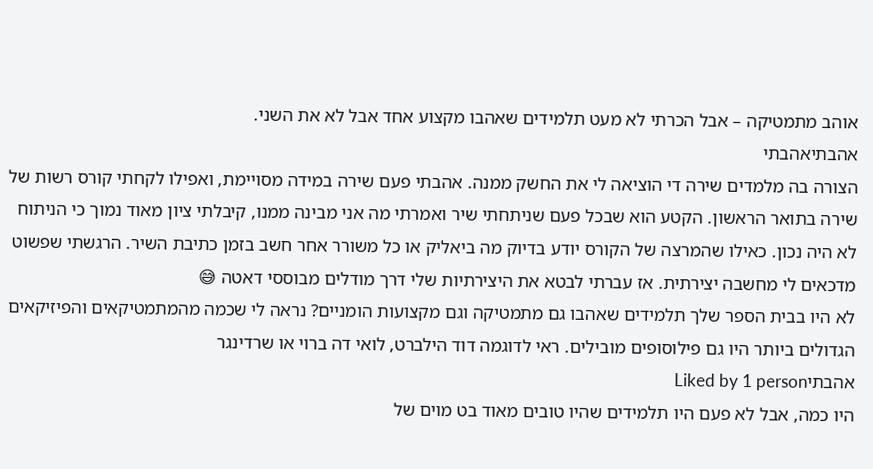אוהב מתמטיקה – אבל הכרתי לא מעט תלמידים שאהבו מקצוע אחד אבל לא את השני.
אהבתיאהבתי
הצורה בה מלמדים שירה די הוציאה לי את החשק ממנה. אהבתי פעם שירה במידה מסויימת, ואפילו לקחתי קורס רשות של שירה בתואר הראשון. הקטע הוא שבכל פעם שניתחתי שיר ואמרתי מה אני מבינה ממנו, קיבלתי ציון מאוד נמוך כי הניתוח לא היה נכון. כאילו שהמרצה של הקורס יודע בדיוק מה ביאליק או כל משורר אחר חשב בזמן כתיבת השיר. הרגשתי שפשוט מדכאים לי מחשבה יצירתית. אז עברתי לבטא את היצירתיות שלי דרך מודלים מבוססי דאטה 😅
לא היו בבית הספר שלך תלמידים שאהבו גם מתמטיקה וגם מקצועות הומניים? נראה לי שכמה מהמתמטיקאים והפיזיקאים הגדולים ביותר היו גם פילוסופים מובילים. ראי לדוגמה דוד הילברט, לואי דה ברוי או שרדינגר
אהבתיLiked by 1 person
היו כמה, אבל לא פעם היו תלמידים שהיו טובים מאוד בט מוים של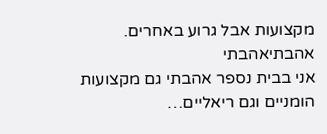מקצועות אבל גרוע באחרים.
אהבתיאהבתי
אני בבית נספר אהבתי גם מקצועות הומניים וגם ריאליים…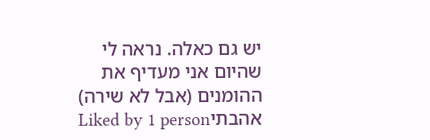יש גם כאלה. נראה לי שהיום אני מעדיף את ההומנים (אבל לא שירה)
אהבתיLiked by 1 person